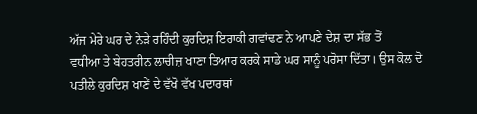ਅੱਜ ਮੇਰੇ ਘਰ ਦੇ ਨੇੜੇ ਰਹਿੰਦੀ ਕੁਰਦਿਸ਼ ਇਰਾਕੀ ਗਵਾਂਢਣ ਨੇ ਆਪਣੇ ਦੇਸ਼ ਦਾ ਸੱਭ ਤੋਂ
ਵਧੀਆ ਤੇ ਬੇਹਤਰੀਨ ਲਾਚੀਜ਼ ਖਾਣਾ ਤਿਆਰ ਕਰਕੇ ਸਾਡੇ ਘਰ ਸਾਨੂੰ ਪਰੋਸਾ ਦਿੱਤਾ। ਉਸ ਕੋਲ ਦੋ
ਪਤੀਲੇ ਕੁਰਦਿਸ਼ ਖਾਣੇਂ ਦੇ ਵੱਖੋ ਵੱਖ ਪਦਾਰਥਾਂ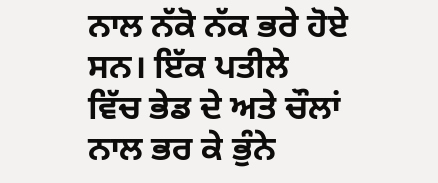ਨਾਲ ਨੱਕੋ ਨੱਕ ਭਰੇ ਹੋਏ ਸਨ। ਇੱਕ ਪਤੀਲੇ
ਵਿੱਚ ਭੇਡ ਦੇ ਅਤੇ ਚੌਲਾਂ ਨਾਲ ਭਰ ਕੇ ਭੁੰਨੇ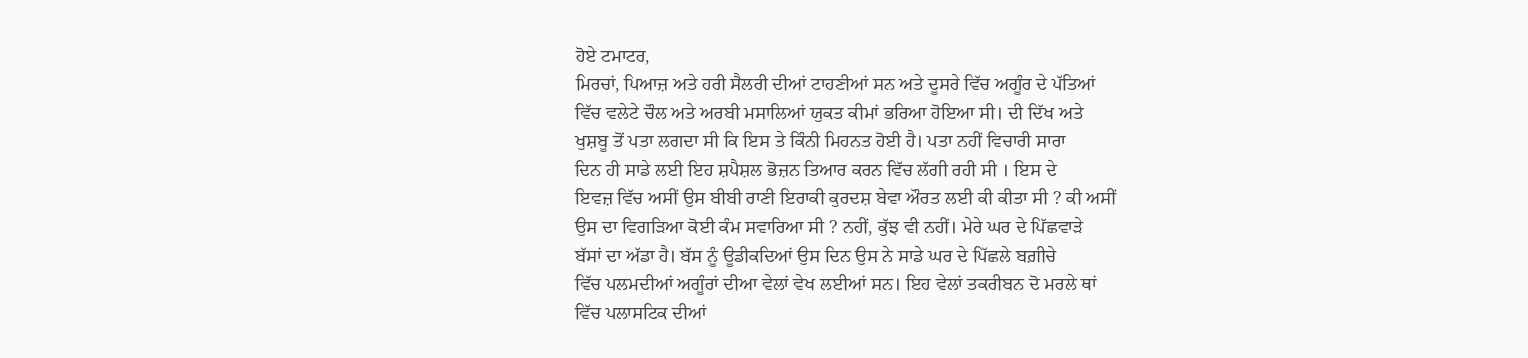ਹੋਏ ਟਮਾਟਰ,
ਮਿਰਚਾਂ, ਪਿਆਜ਼ ਅਤੇ ਹਰੀ ਸੈਲਰੀ ਦੀਆਂ ਟਾਹਣੀਆਂ ਸਨ ਅਤੇ ਦੂਸਰੇ ਵਿੱਚ ਅਗੂੰਰ ਦੇ ਪੱਤਿਆਂ
ਵਿੱਚ ਵਲੇਟੇ ਚੌਲ ਅਤੇ ਅਰਬੀ ਮਸਾਲਿਆਂ ਯੁਕਤ ਕੀਮਾਂ ਭਰਿਆ ਹੋਇਆ ਸੀ। ਦੀ ਦਿੱਖ ਅਤੇ
ਖੁਸ਼ਬੂ ਤੋਂ ਪਤਾ ਲਗਦਾ ਸੀ ਕਿ ਇਸ ਤੇ ਕਿੰਨੀ ਮਿਹਨਤ ਹੋਈ ਹੈ। ਪਤਾ ਨਹੀਂ ਵਿਚਾਰੀ ਸਾਰਾ
ਦਿਨ ਹੀ ਸਾਡੇ ਲਈ ਇਹ ਸ਼ਪੈਸ਼ਲ ਭੋਜ਼ਨ ਤਿਆਰ ਕਰਨ ਵਿੱਚ ਲੱਗੀ ਰਹੀ ਸੀ । ਇਸ ਦੇ
ਇਵਜ਼ ਵਿੱਚ ਅਸੀਂ ਉਸ ਬੀਬੀ ਰਾਣੀ ਇਰਾਕੀ ਕੁਰਦਸ਼ ਬੇਵਾ ਔਰਤ ਲਈ ਕੀ ਕੀਤਾ ਸੀ ? ਕੀ ਅਸੀਂ
ਉਸ ਦਾ ਵਿਗੜਿਆ ਕੋਈ ਕੰਮ ਸਵਾਰਿਆ ਸੀ ? ਨਹੀਂ, ਕੁੱਝ ਵੀ ਨਹੀਂ। ਮੇਰੇ ਘਰ ਦੇ ਪਿੱਛਵਾੜੇ
ਬੱਸਾਂ ਦਾ ਅੱਡਾ ਹੈ। ਬੱਸ ਨੂੰ ਊਡੀਕਦਿਆਂ ਉਸ ਦਿਨ ਉਸ ਨੇ ਸਾਡੇ ਘਰ ਦੇ ਪਿੱਛਲੇ ਬਗ਼ੀਚੇ
ਵਿੱਚ ਪਲਮਦੀਆਂ ਅਗੂੰਰਾਂ ਦੀਆ ਵੇਲਾਂ ਵੇਖ ਲਈਆਂ ਸਨ। ਇਹ ਵੇਲਾਂ ਤਕਰੀਬਨ ਦੋ ਮਰਲੇ ਥਾਂ
ਵਿੱਚ ਪਲਾਸਟਿਕ ਦੀਆਂ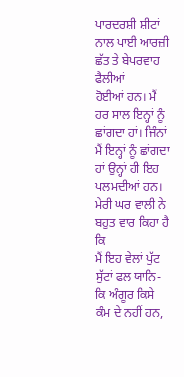ਪਾਰਦਰਸ਼ੀ ਸ਼ੀਟਾਂ ਨਾਲ ਪਾਈ ਆਰਜ਼ੀ ਛੱਤ ਤੇ ਬੇਪਰਵਾਹ ਫੈਲੀਆਂ
ਹੋਈਆਂ ਹਨ। ਮੈਂ ਹਰ ਸਾਲ ਇਨ੍ਹਾਂ ਨੂੰ ਛਾਂਗਦਾ ਹਾਂ। ਜਿੰਨਾਂ ਮੈਂ ਇਨ੍ਹਾਂ ਨੂੰ ਛਾਂਗਦਾ
ਹਾਂ ਉਨ੍ਹਾਂ ਹੀ ਇਹ ਪਲਮਦੀਆਂ ਹਨ। ਮੇਰੀ ਘਰ ਵਾਲੀ ਨੇ ਬਹੁਤ ਵਾਰ ਕਿਹਾ ਹੈ ਕਿ
ਮੈਂ ਇਹ ਵੇਲਾਂ ਪੁੱਟ ਸੁੱਟਾਂ ਫਲ ਯਾਨਿ-ਕਿ ਅੰਗੂਰ ਕਿਸੇ ਕੰਮ ਦੇ ਨਹੀਂ ਹਨ,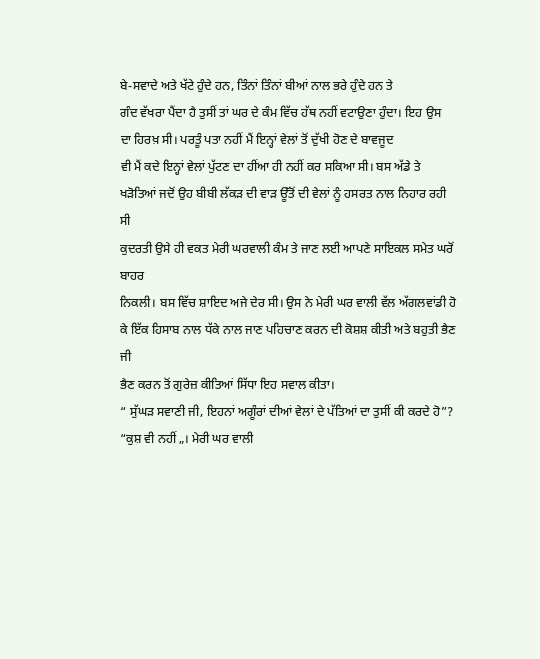ਬੇ-ਸਵਾਦੇ ਅਤੇ ਖੱਟੇ ਹੁੰਦੇ ਹਨ, ਤਿੰਨਾਂ ਤਿੰਨਾਂ ਬੀਆਂ ਨਾਲ ਭਰੇ ਹੁੰਦੇ ਹਨ ਤੇ
ਗੰਦ ਵੱਖਰਾ ਪੈਂਦਾ ਹੈ ਤੁਸੀਂ ਤਾਂ ਘਰ ਦੇ ਕੰਮ ਵਿੱਚ ਹੱਥ ਨਹੀਂ ਵਟਾਉਣਾ ਹੁੰਦਾ। ਇਹ ਉਸ
ਦਾ ਹਿਰਖ਼ ਸੀ। ਪਰਤੂੰ ਪਤਾ ਨਹੀਂ ਮੈਂ ਇਨ੍ਹਾਂ ਵੇਲਾਂ ਤੋਂ ਦੁੱਖੀ ਹੋਣ ਦੇ ਬਾਵਜੂਦ
ਵੀ ਮੈਂ ਕਦੇ ਇਨ੍ਹਾਂ ਵੇਲਾਂ ਪੁੱਟਣ ਦਾ ਹੀਂਆ ਹੀ ਨਹੀਂ ਕਰ ਸਕਿਆ ਸੀ। ਬਸ ਅੱਡੇ ਤੇ
ਖੜੋਤਿਆਂ ਜਦੋਂ ਉਹ ਬੀਬੀ ਲੱਕੜ ਦੀ ਵਾੜ ਊੱਤੋਂ ਦੀ ਵੇਲਾਂ ਨੂੰ ਹਸਰਤ ਨਾਲ ਨਿਹਾਰ ਰਹੀ ਸੀ
ਕੁਦਰਤੀ ਉਸੇ ਹੀ ਵਕਤ ਮੇਰੀ ਘਰਵਾਲੀ ਕੰਮ ਤੇ ਜਾਣ ਲਈ ਆਪਣੇ ਸਾਇਕਲ ਸਮੇਤ ਘਰੋਂ ਬਾਹਰ
ਨਿਕਲੀ। ਬਸ ਵਿੱਚ ਸ਼ਾਇਦ ਅਜੇ ਦੇਰ ਸੀ। ਉਸ ਨੇ ਮੇਰੀ ਘਰ ਵਾਲੀ ਵੱਲ ਅੱਗਲਵਾਂਡੀ ਹੋ
ਕੇ ਇੱਕ ਹਿਸਾਬ ਨਾਲ ਧੱਕੇ ਨਾਲ ਜਾਣ ਪਹਿਚਾਣ ਕਰਨ ਦੀ ਕੋਸ਼ਸ਼ ਕੀਤੀ ਅਤੇ ਬਹੁਤੀ ਭੈਣ ਜੀ
ਭੈਣ ਕਰਨ ਤੋਂ ਗੁਰੇਜ਼ ਕੀਤਿਆਂ ਸਿੱਧਾ ਇਹ ਸਵਾਲ ਕੀਤਾ।
“ ਸੁੱਘੜ ਸਵਾਣੀ ਜੀ, ਇਹਨਾਂ ਅਗੂੰਰਾਂ ਦੀਆਂ ਵੇਲਾਂ ਦੇ ਪੱਤਿਆਂ ਦਾ ਤੁਸੀਂ ਕੀ ਕਰਦੇ ਹੋ”?
“ਕੁਸ਼ ਵੀ ਨਹੀਂ „। ਮੇਰੀ ਘਰ ਵਾਲੀ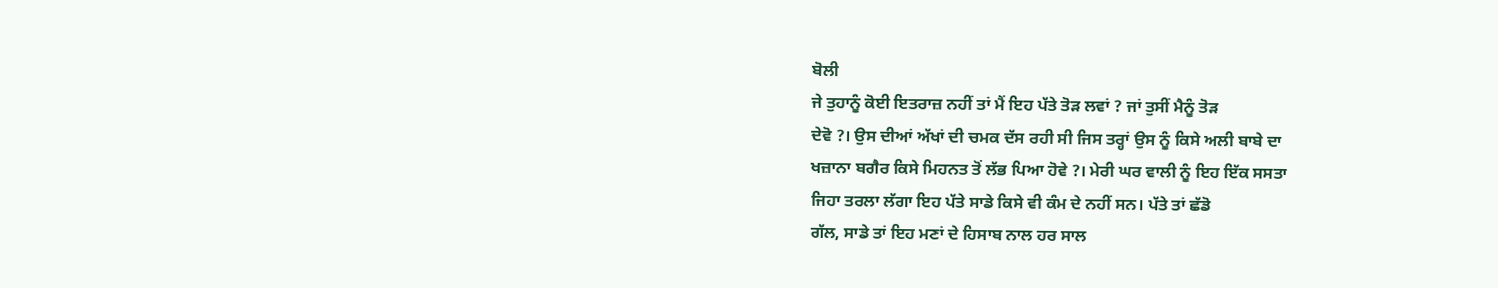ਬੋਲੀ
ਜੇ ਤੁਹਾਨੂੰ ਕੋਈ ਇਤਰਾਜ਼ ਨਹੀਂ ਤਾਂ ਮੈਂ ਇਹ ਪੱਤੇ ਤੋੜ ਲਵਾਂ ? ਜਾਂ ਤੁਸੀਂ ਮੈਨੂੰ ਤੋੜ
ਦੇਵੋ ?। ਉਸ ਦੀਆਂ ਅੱਖਾਂ ਦੀ ਚਮਕ ਦੱਸ ਰਹੀ ਸੀ ਜਿਸ ਤਰ੍ਹਾਂ ਉਸ ਨੂੰ ਕਿਸੇ ਅਲੀ ਬਾਬੇ ਦਾ
ਖਜ਼ਾਨਾ ਬਗੈਰ ਕਿਸੇ ਮਿਹਨਤ ਤੋਂ ਲੱਭ ਪਿਆ ਹੋਵੇ ?। ਮੇਰੀ ਘਰ ਵਾਲੀ ਨੂੰ ਇਹ ਇੱਕ ਸਸਤਾ
ਜਿਹਾ ਤਰਲਾ ਲੱਗਾ ਇਹ ਪੱਤੇ ਸਾਡੇ ਕਿਸੇ ਵੀ ਕੰਮ ਦੇ ਨਹੀਂ ਸਨ। ਪੱਤੇ ਤਾਂ ਛੱਡੋ
ਗੱਲ, ਸਾਡੇ ਤਾਂ ਇਹ ਮਣਾਂ ਦੇ ਹਿਸਾਬ ਨਾਲ ਹਰ ਸਾਲ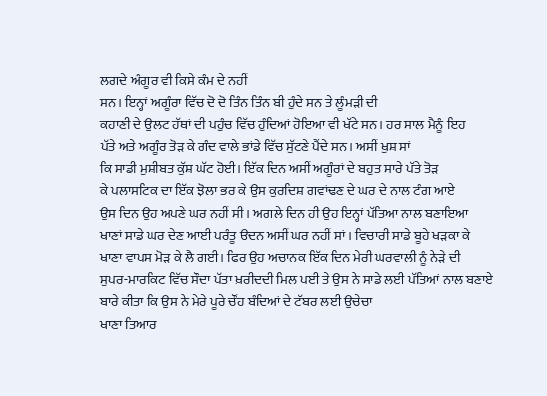ਲਗਦੇ ਅੰਗੂਰ ਵੀ ਕਿਸੇ ਕੰਮ ਦੇ ਨਹੀਂ
ਸਨ। ਇਨ੍ਹਾਂ ਅਗੂੰਰਾ ਵਿੱਚ ਦੋ ਦੋ ਤਿੰਨ ਤਿੰਨ ਬੀ ਹੁੰਦੇ ਸਨ ਤੇ ਲੂੰਮੜੀ ਦੀ
ਕਹਾਣੀ ਦੇ ਉਲਟ ਹੱਥਾਂ ਦੀ ਪਹੁੰਚ ਵਿੱਚ ਹੁੰਦਿਆਂ ਹੋਇਆ ਵੀ ਖੱਟੇ ਸਨ। ਹਰ ਸਾਲ ਮੈਨੂੰ ਇਹ
ਪੱਤੇ ਅਤੇ ਅਗੂੰਰ ਤੋੜ ਕੇ ਗੰਦ ਵਾਲੇ ਭਾਂਡੇ ਵਿੱਚ ਸੁੱਟਣੇ ਪੈਂਦੇ ਸਨ। ਅਸੀਂ ਖੁਸ਼ ਸਾਂ
ਕਿ ਸਾਡੀ ਮੁਸ਼ੀਬਤ ਕੁੱਸ਼ ਘੱਟ ਹੋਈ। ਇੱਕ ਦਿਨ ਅਸੀਂ ਅਗੂੰਰਾਂ ਦੇ ਬਹੁਤ ਸਾਰੇ ਪੱਤੇ ਤੋੜ
ਕੇ ਪਲਾਸਟਿਕ ਦਾ ਇੱਕ ਝੋਲਾ ਭਰ ਕੇ ਉਸ ਕੁਰਦਿਸ਼ ਗਵਾਂਢਣ ਦੇ ਘਰ ਦੇ ਨਾਲ ਟੰਗ ਆਏ
ਉਸ ਦਿਨ ਉਹ ਅਪਣੇ ਘਰ ਨਹੀਂ ਸੀ। ਅਗਲੇ ਦਿਨ ਹੀ ਉਹ ਇਨ੍ਹਾਂ ਪੱਤਿਆ ਨਾਲ ਬਣਾਇਆ
ਖਾਣਾਂ ਸਾਡੇ ਘਰ ਦੇਣ ਆਈ ਪਰੰਤੂ ੳਦਨ ਅਸੀਂ ਘਰ ਨਹੀਂ ਸਾਂ। ਵਿਚਾਰੀ ਸਾਡੇ ਬੂਹੇ ਖੜਕਾ ਕੇ
ਖਾਣਾ ਵਾਪਸ ਮੋੜ ਕੇ ਲੈ ਗਈ। ਫਿਰ ਉਹ ਅਚਾਨਕ ਇੱਕ ਦਿਨ ਮੇਰੀ ਘਰਵਾਲੀ ਨੂੰ ਨੇੜੇ ਦੀ
ਸੁਪਰ-ਮਾਰਕਿਟ ਵਿੱਚ ਸੌਦਾ ਪੱਤਾ ਖ਼ਰੀਦਦੀ ਮਿਲ ਪਈ ਤੇ ਉਸ ਨੇ ਸਾਡੇ ਲਈ ਪੱਤਿਆਂ ਨਾਲ ਬਣਾਏ
ਬਾਰੇ ਕੀਤਾ ਕਿ ਉਸ ਨੇ ਮੇਰੇ ਪੂਰੇ ਚੌਂਹ ਬੰਦਿਆਂ ਦੇ ਟੱਬਰ ਲਈ ਉਚੇਚਾ
ਖਾਣਾ ਤਿਆਰ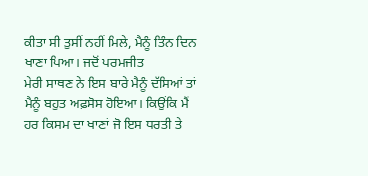ਕੀਤਾ ਸੀ ਤੁਸੀਂ ਨਹੀਂ ਮਿਲੇ, ਮੈਨੂੰ ਤਿੰਨ ਦਿਨ ਖਾਣਾ ਪਿਆ। ਜਦੋਂ ਪਰਮਜੀਤ
ਮੇਰੀ ਸਾਥਣ ਨੇ ਇਸ ਬਾਰੇ ਮੈਨੂੰ ਦੱਸਿਆਂ ਤਾਂ ਮੈਨੂੰ ਬਹੁਤ ਅਫ਼ਸੋਸ ਹੋਇਆ। ਕਿਉਂਕਿ ਮੈਂ
ਹਰ ਕਿਸਮ ਦਾ ਖਾਣਾਂ ਜੋ ਇਸ ਧਰਤੀ ਤੇ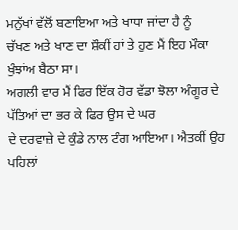ਮਨੁੱਖਾਂ ਵੱਲੋਂ ਬਣਾਇਆ ਅਤੇ ਖਾਧਾ ਜਾਂਦਾ ਹੈ ਨੂੰ
ਚੱਖਣ ਅਤੇ ਖਾਣ ਦਾ ਸ਼ੌਕੀਂ ਹਾਂ ਤੇ ਹੁਣ ਮੈਂ ਇਹ ਮੌਕਾ ਖੁੰਝਾਂਅ ਬੈਠਾ ਸਾ।
ਅਗਲੀ ਵਾਰ ਮੈਂ ਫਿਰ ਇੱਕ ਹੋਰ ਵੱਡਾ ਝੋਲਾ ਅੰਗੂਰ ਦੇ ਪੱਤਿਆਂ ਦਾ ਭਰ ਕੇ ਫਿਰ ਉਸ ਦੇ ਘਰ
ਦੇ ਦਰਵਾਜ਼ੇ ਦੇ ਕੁੰਡੇ ਨਾਲ ਟੰਗ ਆਇਆ। ਐਤਕੀਂ ਉਹ ਪਹਿਲਾਂ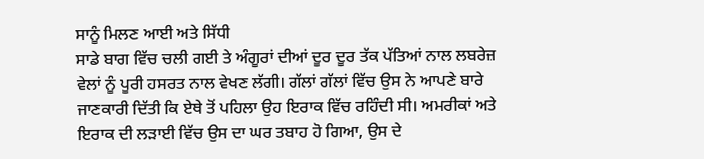ਸਾਨੂੰ ਮਿਲਣ ਆਈ ਅਤੇ ਸਿੱਧੀ
ਸਾਡੇ ਬਾਗ ਵਿੱਚ ਚਲੀ ਗਈ ਤੇ ਅੰਗੂਰਾਂ ਦੀਆਂ ਦੂਰ ਦੂਰ ਤੱਕ ਪੱਤਿਆਂ ਨਾਲ ਲਬਰੇਜ਼
ਵੇਲਾਂ ਨੂੰ ਪੂਰੀ ਹਸਰਤ ਨਾਲ ਵੇਖਣ ਲੱਗੀ। ਗੱਲਾਂ ਗੱਲਾਂ ਵਿੱਚ ਉਸ ਨੇ ਆਪਣੇ ਬਾਰੇ
ਜਾਣਕਾਰੀ ਦਿੱਤੀ ਕਿ ਏਥੇ ਤੋਂ ਪਹਿਲਾ ਉਹ ਇਰਾਕ ਵਿੱਚ ਰਹਿੰਦੀ ਸੀ। ਅਮਰੀਕਾਂ ਅਤੇ
ਇਰਾਕ ਦੀ ਲੜਾਈ ਵਿੱਚ ਉਸ ਦਾ ਘਰ ਤਬਾਹ ਹੋ ਗਿਆ, ਉਸ ਦੇ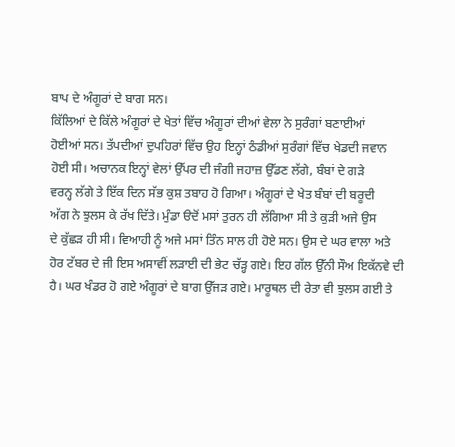ਬਾਪ ਦੇ ਅੰਗੂਰਾਂ ਦੇ ਬਾਗ ਸਨ।
ਕਿੱਲਿਆਂ ਦੇ ਕਿੱਲੇ ਅੰਗੂਰਾਂ ਦੇ ਖੇਤਾਂ ਵਿੱਚ ਅੰਗੂਰਾਂ ਦੀਆਂ ਵੇਲਾ ਨੇ ਸੁਰੰਗਾਂ ਬਣਾਈਆਂ
ਹੋਈਆਂ ਸਨ। ਤੱਪਦੀਆਂ ਦੁਪਹਿਰਾਂ ਵਿੱਚ ਉਹ ਇਨ੍ਹਾਂ ਠੰਡੀਆਂ ਸੁਰੰਗਾਂ ਵਿੱਚ ਖੇਡਦੀ ਜਵਾਨ
ਹੋਈ ਸੀ। ਅਚਾਨਕ ਇਨ੍ਹਾਂ ਵੇਲਾਂ ਉੱਪਰ ਦੀ ਜੰਗੀ ਜਹਾਜ਼ ਉੱਡਣ ਲੱਗੇ, ਬੰਬਾਂ ਦੇ ਗੜੇ
ਵਰਨ੍ਹ ਲੱਗੇ ਤੇ ਇੱਕ ਦਿਨ ਸੱਭ ਕੁਸ਼ ਤਬਾਹ ਹੋ ਗਿਆ। ਅੰਗੂਰਾਂ ਦੇ ਖੇਤ ਬੰਬਾਂ ਦੀ ਬਰੂਦੀ
ਅੱਗ ਨੇ ਝੁਲਸ ਕੇ ਰੱਖ ਦਿੱਤੇ। ਮੁੰਡਾ ੳਦੋਂ ਮਸਾਂ ਤੁਰਨ ਹੀ ਲੱਗਿਆ ਸੀ ਤੇ ਕੁੜੀ ਅਜੇ ਉਸ
ਦੇ ਕੁੱਛੜ ਹੀ ਸੀ। ਵਿਆਹੀ ਨੂੰ ਅਜੇ ਮਸਾਂ ਤਿੰਨ ਸਾਲ ਹੀ ਹੋਏ ਸਨ। ਉਸ ਦੇ ਘਰ ਵਾਲਾ ਅਤੇ
ਹੋਰ ਟੱਬਰ ਦੇ ਜੀ ਇਸ ਅਸਾਵੀਂ ਲੜਾਈ ਦੀ ਭੇਟ ਚੱੜ੍ਹ ਗਏ। ਇਹ ਗੱਲ ਉੱਨੀ ਸੌਅ ਇਕੱਨਵੇ ਦੀ
ਹੈ। ਘਰ ਖੰਡਰ ਹੋ ਗਏ ਅੰਗੂਰਾਂ ਦੇ ਬਾਗ ਉੱਜੜ ਗਏ। ਮਾਰੂਥਲ ਦੀ ਰੇਤਾ ਵੀ ਝੁਲਸ ਗਈ ਤੇ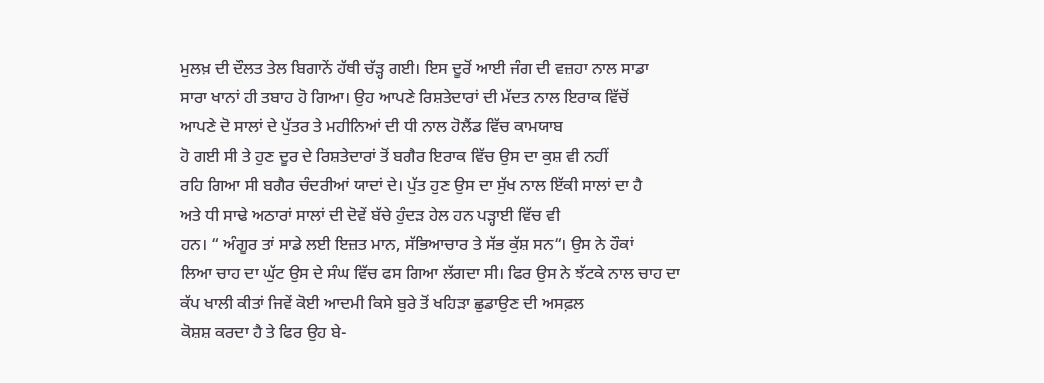ਮੁਲਖ਼ ਦੀ ਦੌਲਤ ਤੇਲ ਬਿਗਾਨੇਂ ਹੱਥੀ ਚੱੜ੍ਹ ਗਈ। ਇਸ ਦੂਰੋਂ ਆਈ ਜੰਗ ਦੀ ਵਜ਼ਹਾ ਨਾਲ ਸਾਡਾ
ਸਾਰਾ ਖਾਨਾਂ ਹੀ ਤਬਾਹ ਹੋ ਗਿਆ। ਉਹ ਆਪਣੇ ਰਿਸ਼ਤੇਦਾਰਾਂ ਦੀ ਮੱਦਤ ਨਾਲ ਇਰਾਕ ਵਿੱਚੋਂ
ਆਪਣੇ ਦੋ ਸਾਲਾਂ ਦੇ ਪੁੱਤਰ ਤੇ ਮਹੀਨਿਆਂ ਦੀ ਧੀ ਨਾਲ ਹੋਲੈਂਡ ਵਿੱਚ ਕਾਮਯਾਬ
ਹੋ ਗਈ ਸੀ ਤੇ ਹੁਣ ਦੂਰ ਦੇ ਰਿਸ਼ਤੇਦਾਰਾਂ ਤੋਂ ਬਗੈਰ ਇਰਾਕ ਵਿੱਚ ਉਸ ਦਾ ਕੁਸ਼ ਵੀ ਨਹੀਂ
ਰਹਿ ਗਿਆ ਸੀ ਬਗੈਰ ਚੰਦਰੀਆਂ ਯਾਦਾਂ ਦੇ। ਪੁੱਤ ਹੁਣ ਉਸ ਦਾ ਸੁੱਖ ਨਾਲ ਇੱਕੀ ਸਾਲਾਂ ਦਾ ਹੈ
ਅਤੇ ਧੀ ਸਾਢੇ ਅਠਾਰਾਂ ਸਾਲਾਂ ਦੀ ਦੋਵੇਂ ਬੱਚੇ ਹੁੰਦੜ ਹੇਲ ਹਨ ਪੜ੍ਹਾਈ ਵਿੱਚ ਵੀ
ਹਨ। “ ਅੰਗੂਰ ਤਾਂ ਸਾਡੇ ਲਈ ਇਜ਼ਤ ਮਾਨ, ਸੱਭਿਆਚਾਰ ਤੇ ਸੱਭ ਕੁੱਸ਼ ਸਨ“। ਉਸ ਨੇ ਹੌਕਾਂ
ਲਿਆ ਚਾਹ ਦਾ ਘੁੱਟ ਉਸ ਦੇ ਸੰਘ ਵਿੱਚ ਫਸ ਗਿਆ ਲੱਗਦਾ ਸੀ। ਫਿਰ ਉਸ ਨੇ ਝੱਟਕੇ ਨਾਲ ਚਾਹ ਦਾ
ਕੱਪ ਖਾਲੀ ਕੀਤਾਂ ਜਿਵੇਂ ਕੋਈ ਆਦਮੀ ਕਿਸੇ ਬੁਰੇ ਤੋਂ ਖਹਿੜਾ ਛੁਡਾਉਣ ਦੀ ਅਸਫ਼ਲ
ਕੋਸ਼ਸ਼ ਕਰਦਾ ਹੈ ਤੇ ਫਿਰ ਉਹ ਬੇ-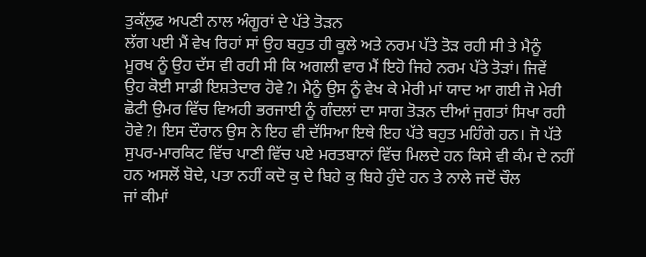ਤੁਕੱਲੁਫ ਅਪਣੀ ਨਾਲ ਅੰਗੂਰਾਂ ਦੇ ਪੱਤੇ ਤੋੜਨ
ਲੱਗ ਪਈ ਮੈਂ ਵੇਖ ਰਿਹਾਂ ਸਾਂ ਉਹ ਬਹੁਤ ਹੀ ਕੂਲੇ ਅਤੇ ਨਰਮ ਪੱਤੇ ਤੋੜ ਰਹੀ ਸੀ ਤੇ ਮੈਨੂੰ
ਮੂਰਖ ਨੂੰ ਉਹ ਦੱਸ ਵੀ ਰਹੀ ਸੀ ਕਿ ਅਗਲੀ ਵਾਰ ਮੈਂ ਇਹੋ ਜਿਹੇ ਨਰਮ ਪੱਤੇ ਤੋੜਾਂ। ਜਿਵੇਂ
ਉਹ ਕੋਈ ਸਾਡੀ ਇਸ਼ਤੇਦਾਰ ਹੋਵੇ?। ਮੈਨੂੰ ਉਸ ਨੂੰ ਵੇਖ ਕੇ ਮੇਰੀ ਮਾਂ ਯਾਦ ਆ ਗਈ ਜੋ ਮੇਰੀ
ਛੋਟੀ ਉਮਰ ਵਿੱਚ ਵਿਅਹੀ ਭਰਜਾਈ ਨੂੰ ਗੰਦਲਾਂ ਦਾ ਸਾਗ ਤੋੜਨ ਦੀਆਂ ਜੁਗਤਾਂ ਸਿਖਾ ਰਹੀ
ਹੋਵੇ?। ਇਸ ਦੌਰਾਨ ਉਸ ਨੇ ਇਹ ਵੀ ਦੱਸਿਆ ਇਥੇ ਇਹ ਪੱਤੇ ਬਹੁਤ ਮਹਿੰਗੇ ਹਨ। ਜੋ ਪੱਤੇ
ਸੁਪਰ-ਮਾਰਕਿਟ ਵਿੱਚ ਪਾਣੀ ਵਿੱਚ ਪਏ ਮਰਤਬਾਨਾਂ ਵਿੱਚ ਮਿਲਦੇ ਹਨ ਕਿਸੇ ਵੀ ਕੰਮ ਦੇ ਨਹੀਂ
ਹਨ ਅਸਲੋਂ ਬੋਦੇ, ਪਤਾ ਨਹੀਂ ਕਦੋ ਕੁ ਦੇ ਬਿਹੇ ਕੁ ਬਿਹੇ ਹੁੰਦੇ ਹਨ ਤੇ ਨਾਲੇ ਜਦੋਂ ਚੌਲ
ਜਾਂ ਕੀਮਾਂ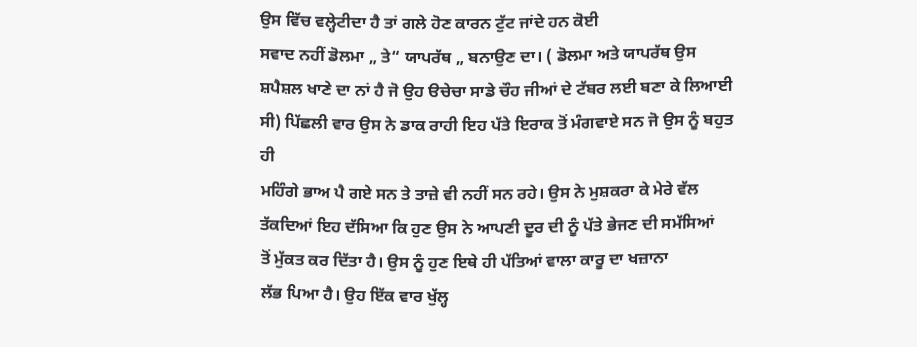ਉਸ ਵਿੱਚ ਵਲ੍ਹੇਟੀਦਾ ਹੈ ਤਾਂ ਗਲੇ ਹੋਣ ਕਾਰਨ ਟੁੱਟ ਜਾਂਦੇ ਹਨ ਕੋਈ
ਸਵਾਦ ਨਹੀਂ ਡੋਲਮਾ „ ਤੇ“ ਯਾਪਰੱਥ „ ਬਨਾਉਣ ਦਾ। ( ਡੋਲਮਾ ਅਤੇ ਯਾਪਰੱਥ ਉਸ
ਸ਼ਪੈਸ਼ਲ ਖਾਣੇ ਦਾ ਨਾਂ ਹੈ ਜੋ ਉਹ ੳਚੇਚਾ ਸਾਡੇ ਚੌਹ ਜੀਆਂ ਦੇ ਟੱਬਰ ਲਈ ਬਣਾ ਕੇ ਲਿਆਈ
ਸੀ) ਪਿੱਛਲੀ ਵਾਰ ਉਸ ਨੇ ਡਾਕ ਰਾਹੀ ਇਹ ਪੱਤੇ ਇਰਾਕ ਤੋਂ ਮੰਗਵਾਏ ਸਨ ਜੋ ਉਸ ਨੂੰ ਬਹੁਤ ਹੀ
ਮਹਿੰਗੇ ਭਾਅ ਪੈ ਗਏ ਸਨ ਤੇ ਤਾਜ਼ੇ ਵੀ ਨਹੀਂ ਸਨ ਰਹੇ। ਉਸ ਨੇ ਮੁਸ਼ਕਰਾ ਕੇ ਮੇਰੇ ਵੱਲ
ਤੱਕਦਿਆਂ ਇਹ ਦੱਸਿਆ ਕਿ ਹੁਣ ਉਸ ਨੇ ਆਪਣੀ ਦੂਰ ਦੀ ਨੂੰ ਪੱਤੇ ਭੇਜਣ ਦੀ ਸਮੱਸਿਆਂ
ਤੋਂ ਮੁੱਕਤ ਕਰ ਦਿੱਤਾ ਹੈ। ਉਸ ਨੂੰ ਹੁਣ ਇਥੇ ਹੀ ਪੱਤਿਆਂ ਵਾਲਾ ਕਾਰੂ ਦਾ ਖਜ਼ਾਨਾ
ਲੱਭ ਪਿਆ ਹੈ। ਉਹ ਇੱਕ ਵਾਰ ਖੁੱਲ੍ਹ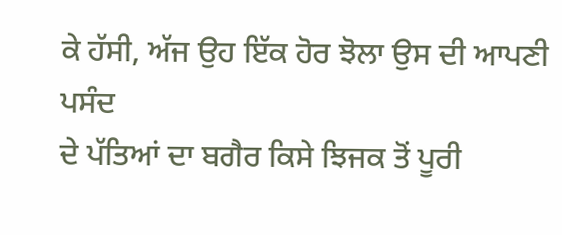ਕੇ ਹੱਸੀ, ਅੱਜ ਉਹ ਇੱਕ ਹੋਰ ਝੋਲਾ ਉਸ ਦੀ ਆਪਣੀ ਪਸੰਦ
ਦੇ ਪੱਤਿਆਂ ਦਾ ਬਗੈਰ ਕਿਸੇ ਝਿਜਕ ਤੋਂ ਪੂਰੀ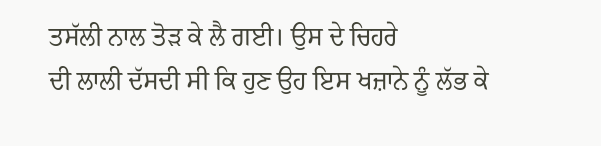ਤਸੱਲੀ ਨਾਲ ਤੋੜ ਕੇ ਲੈ ਗਈ। ਉਸ ਦੇ ਚਿਹਰੇ
ਦੀ ਲਾਲੀ ਦੱਸਦੀ ਸੀ ਕਿ ਹੁਣ ਉਹ ਇਸ ਖਜ਼ਾਨੇ ਨੂੰ ਲੱਭ ਕੇ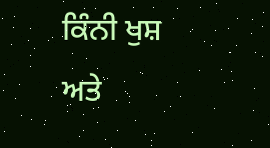ਕਿੰਨੀ ਖੁਸ਼ ਅਤੇ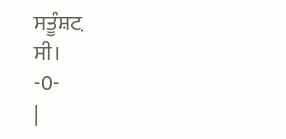ਸਤੂੰਸ਼ਟ਼
ਸੀ।
-0-
|